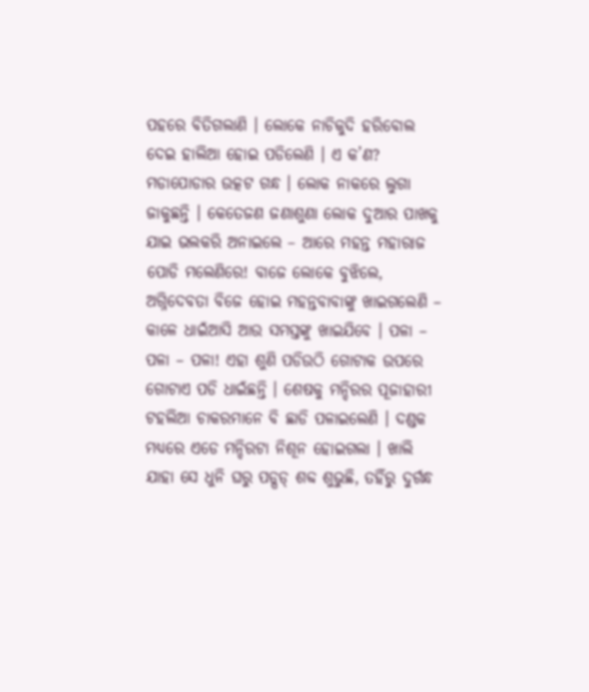ପହରେ ବିତିଗଲାଣି । ଲୋକେ ନାଚିକୁଦି ହରିବୋଲ ଦେଇ ହାଲିଆ ହୋଇ ପଡିଲେଣି । ଏ କ’ଣ? ମଡାପୋଡାର ଉତ୍କଟ ଗନ୍ଧ । ଲୋକ ନାକରେ ଲୁଗା ଜାକୁଛନ୍ତି । କେତେଜଣ ଜଣାଶୁଣା ଲୋକ ଦୁଆର ପାଖକୁ ଯାଇ ଭଲକରି ଅନାଇଲେ – ଆରେ ମହନ୍ତ ମହାରାଜ ପୋଡି ମଲେଣିରେ! ବାଜେ ଲୋକେ ବୁଝିଲେ, ଅଗ୍ନିଦେବତା ବିଜେ ହୋଇ ମହନ୍ତବାବାଙ୍କୁ ଖାଇଗଲେଣି – କାଳେ ଧାଇଁଆସି ଆଉ ସମସ୍ତଙ୍କୁ ଖାଇଯିବେ । ପଳା – ପଳା – ପଳା! ଏହା ଶୁଣି ପଡିଉଠି ଗୋଟାକ ଉପରେ ଗୋଟାଏ ପଡି ଧାଇଁଛନ୍ତି । ଶେଷକୁ ମନ୍ଦିରର ପୂଜାହାରୀ ଟହଲିଆ ଚାକରମାନେ ବି ଛାଡି ପଳାଇଲେଣି । ଦଣ୍ଡକ ମଧ୍ୟରେ ଏଡେ ମନ୍ଦିରଟା ନିଶୂନ ହୋଇଗଲା । ଖାଲି ଯାହା ସେ ଧୁନି ଘରୁ ପଡ୍ପଡ୍ ଶବ୍ଦ ଶୁଭୁଛି, ତହିଁରୁ ଦୁର୍ଗନ୍ଧ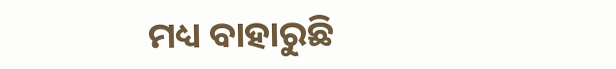ମଧ୍ୟ ବାହାରୁଛି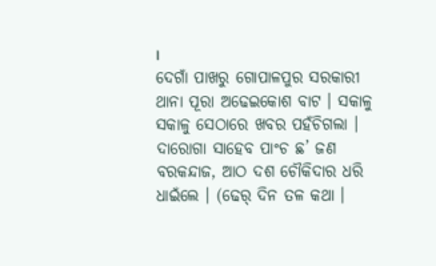।
ଦେଗାଁ ପାଖରୁ ଗୋପାଳପୁର ସରକାରୀ ଥାନା ପୂରା ଅଢେଇକୋଶ ବାଟ । ସକାଳୁ ସକାଳୁ ସେଠାରେ ଖବର ପହଁଚିଗଲା । ଦାରୋଗା ସାହେବ ପାଂଚ ଛ’ ଜଣ ବରକନ୍ଦାଜ, ଆଠ ଦଶ ଚୌକିଦାର ଧରି ଧାଇଁଲେ । (ଢେର୍ ଦିନ ତଳ କଥା ।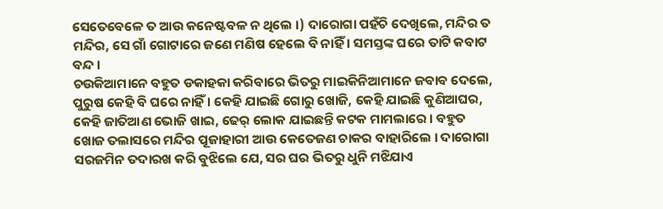ସେତେବେଳେ ତ ଆଉ କନେଷ୍ଟବଳ ନ ଥିଲେ ।) ଦାରୋଗା ପହଁଚି ଦେଖିଲେ, ମନ୍ଦିର ତ ମନ୍ଦିର, ସେ ଗାଁ ଗୋଟାରେ ଜଣେ ମଣିଷ ହେଲେ ବି ନାହିଁ । ସମସ୍ତଙ୍କ ଘରେ ତାଟି କବାଟ ବନ୍ଦ ।
ଚଉକିଆମାନେ ବହୁତ ଡକାହକା କରିବାରେ ଭିତରୁ ମାଇକିନିଆମାନେ ଜବାବ ଦେଲେ, ପୁରୁଷ କେହି ବି ଘରେ ନାହିଁ । କେହି ଯାଇଛି ଗୋରୁ ଖୋଜି, କେହି ଯାଇଛି କୁଣିଆଘର, କେହି ଜାତିଆଣ ଭୋଜି ଖାଇ, ଢେର୍ ଲୋକ ଯାଇଛନ୍ତି କଟକ ମାମଲାରେ । ବହୁତ ଖୋଜ ତଲାସରେ ମନ୍ଦିର ପୂଜାହାରୀ ଆଉ କେତେଜଣ ଚାକର ବାହାରିଲେ । ଦାରୋଗା ସରଜମିନ ତଦାରଖ କରି ବୁଝିଲେ ଯେ, ସର ଘର ଭିତରୁ ଧୁନି ମଝିଯାଏ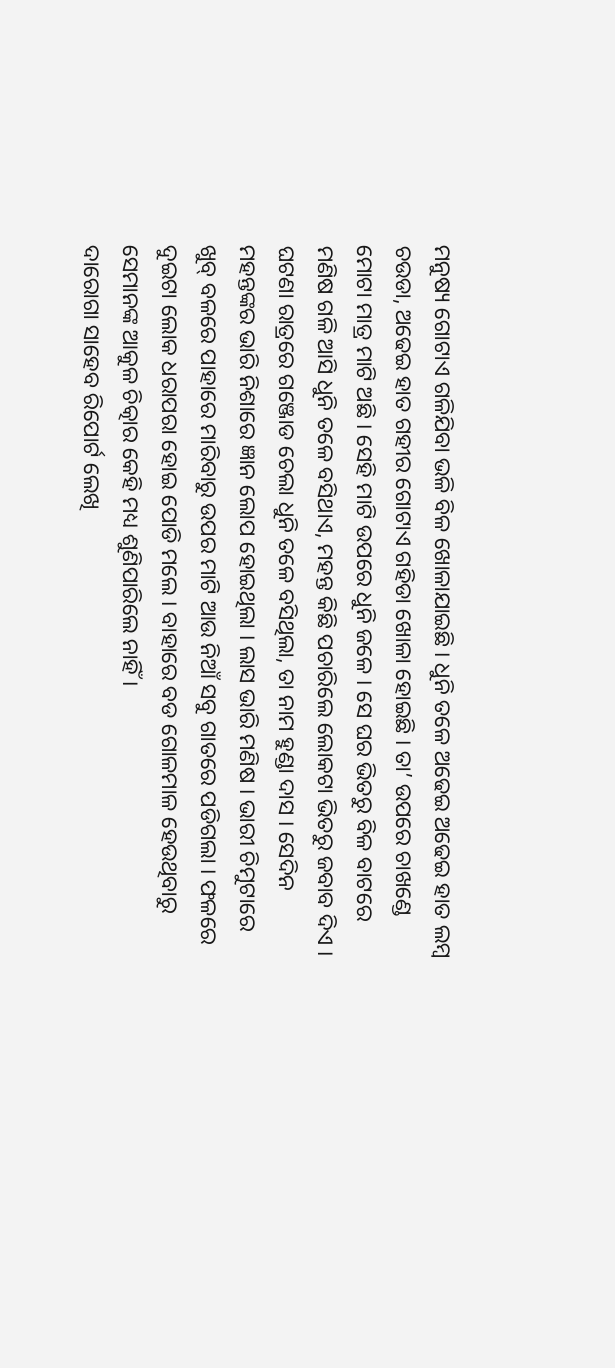ମନୁଷ୍ୟ ଗୋଟାଏ ଗଳିଯିବା ଭଳି ବିଳ ଖୋଳାଯାଇଛି । ଧୁନି ତଳେ ଅଢେଇ ଅଢେଇ ହାତ ଲମ୍ବ ଚଉଡା, ଅଢେଇ ହାତ ଗହୀର ଗୋଟାଏ ଗହିଡା ଖୋଳା ହୋଇଛି । ତା’ ଉପରେ ଚାଖଣ୍ଡେ ମୋଟା ମାତ୍ର ମାଟି ଅଛି । ସେହି ମାଟି ଉପରେ ଧୁନି ଜଳେ । ସେ ଘର ଭିତରୁ ବିଳ ବାଟରେ ମଣିଷ ଗଳି ଆସି ଧୁନି ତଳେ ବସିଥାଏ, ମହନ୍ତ କିଛି ପଚାରିଲେ ଲୋକଟା ଭିତରୁ ଜବାବ ଦିଏ । ଘଟଣା ରାତ୍ରରେ ଗଞ୍ଜୋଡ ଚେଲା ଧୁନି ତଳେ ବସିଥିଲା, ତା ନାମ ହୁଣ୍ଡା ଦାସ । ସେଦିନ ମହନ୍ତଙ୍କର ଭାରି ନିଶାରେ ଜ୍ଞାନ ଲୋପ ହୋଇଥିଲା । ଲାସ ଭାରି ମଣିଷ । ଭାରୀ ଚିମୁଟାରେ ଖୁବ୍ ବଳରେ ପାହାରେ ମାରିବାରୁ ଉପର ମାଟି ଆଉ ନିଆଁ ସବୁ ଗାତରେ ପଡିଗଲା । ଫଳରେ ଦୁଇଟା ଲୋକ ଧରାପରା ହୋଇ ପୋଡି ମଲେ । ବାହାରେ ବଡ ଗୋଳମାଳ ହେଉଥିବାରୁ ସେମାନଙ୍କ ଆକୁଳ ଚିତ୍କାର କେହି ମଧ୍ୟ ଶୁଣିପାରିଲେ ନାହିଁ ।
ଦାରୋଗା ସାହେବ ରିପୋର୍ଟ ଲେଖି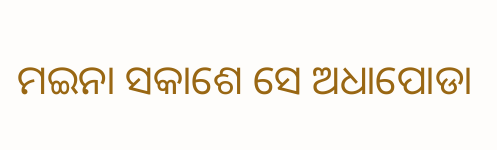ମଇନା ସକାଶେ ସେ ଅଧାପୋଡା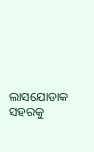ଲାସଯୋଡାକ ସହରକୁ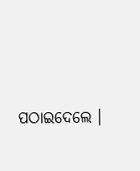ପଠାଇଦେଲେ ।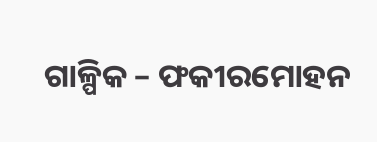ଗାଳ୍ପିକ – ଫକୀରମୋହନ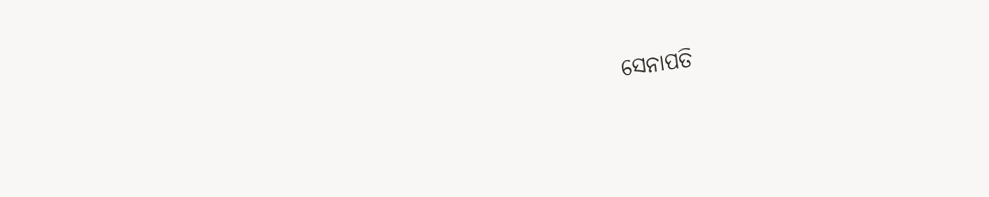ସେନାପତି